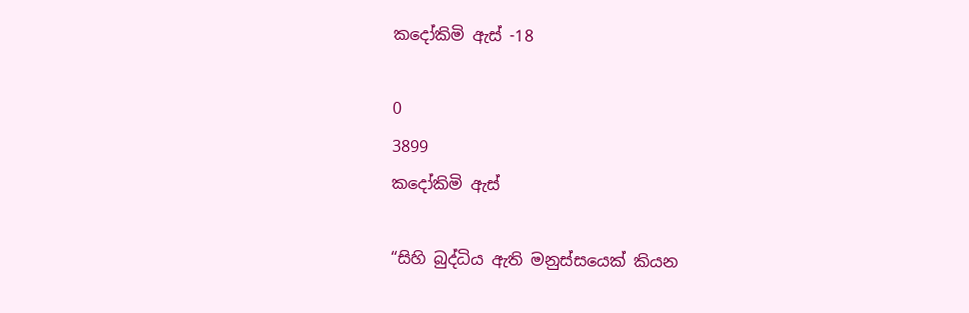කදෝකිමි ඇස් -18

0
3899
කදෝකිමි ඇස්

“සිහි බුද්ධිය ඇති මනුස්සයෙක් කියන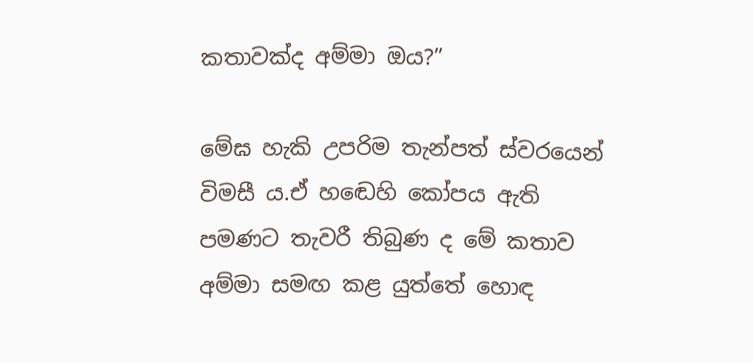කතාවක්ද අම්මා ඔය?”

මේඝ හැකි උපරිම තැන්පත් ස්වරයෙන් විමසී ය.ඒ හඬෙහි කෝපය ඇති පමණට තැවරී තිබුණ ද මේ කතාව අම්මා සමඟ කළ යුත්තේ හොඳ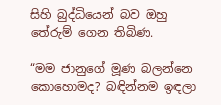සිහි බුද්ධියෙන් බව ඔහු තේරුම් ගෙන තිබිණ.

“මම ජානුගේ මූණ බලන්නෙ කොහොමද? බඳින්නම ඉඳලා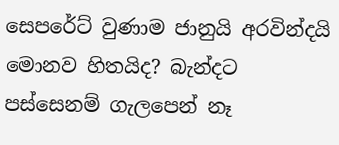සෙපරේට් වුණාම ජානුයි අරවින්දයි මොනව හිතයිද? බැන්දට පස්සෙනම් ගැලපෙන් නෑ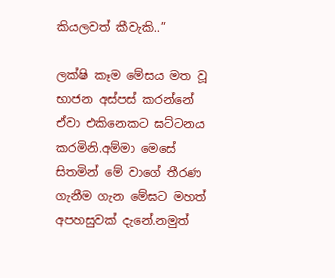කියලවත් කීවැකි..”

ලක්ෂි කෑම මේසය මත වූ භාජන අස්පස් කරන්නේ ඒවා එකිනෙකට ඝට්ටනය කරමිනි.අම්මා මෙසේ සිතමින් මේ වාගේ තීරණ ගැනීම ගැන මේඝට මහත් අපහසුවක් දැනේ.නමුත්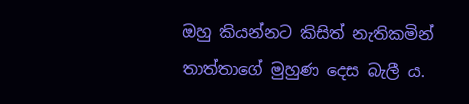ඔහු කියන්නට කිසිත් නැතිකමින් තාත්තාගේ මුහුණ දෙස බැලී ය.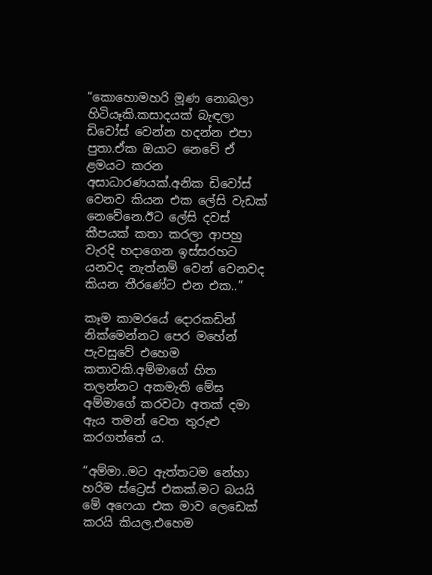“කොහොමහරි මූණ නොබලා හිටියෑකි.කසාදයක් බැඳලා ඩිවෝස් වෙන්න හදන්න එපා පුතා.ඒක ඔයාට නෙවේ ඒ ළමයට කරන අසාධාරණයක්.අනික ඩිවෝස් වෙනව කියන එක ලේසි වැඩක් නෙවේනෙ.ඊට ලේසි දවස් කීපයක් කතා කරලා ආපහු වැරදි හදාගෙන ඉස්සරහට යනවද නැත්නම් වෙන් වෙනවද කියන තීරණේට එන එක..”

කෑම කාමරයේ දොරකඩින් නික්මෙන්නට පෙර මහේන් පැවසුවේ එහෙම කතාවකි.අම්මාගේ හිත තලන්නට අකමැති මේඝ අම්මාගේ කරවටා අතක් දමා ඇය තමන් වෙත තුරුළු කරගත්තේ ය.

“අම්මා..මට ඇත්තටම නේහා හරිම ස්ට්‍රෙස් එකක්.මට බයයි මේ අෆෙයා එක මාව ලෙඩෙක් කරයි කියල.එහෙම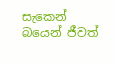සැකෙන් බයෙන් ජීවත්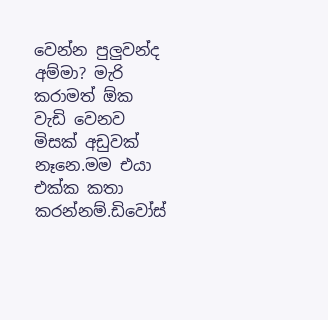වෙන්න පුලුවන්ද අම්මා? මැරි කරාමත් ඕක වැඩි වෙනව මිසක් අඩුවක් නෑනෙ.මම එයා එක්ක කතා කරන්නම්.ඩිවෝස්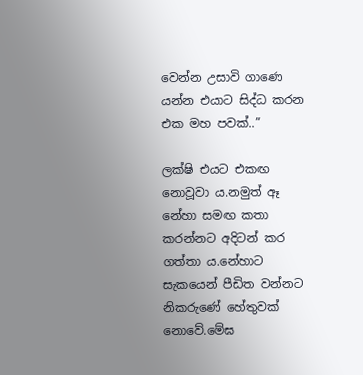වෙන්න උසාවි ගාණෙ යන්න එයාට සිද්ධ කරන එක මහ පවක්..”

ලක්ෂි එයට එකඟ නොවූවා ය.නමුත් ඈ නේහා සමඟ කතා කරන්නට අදිටන් කර ගත්තා ය.නේහාට සැකයෙන් පීඩිත වන්නට නිකරුණේ හේතුවක් නොවේ.මේඝ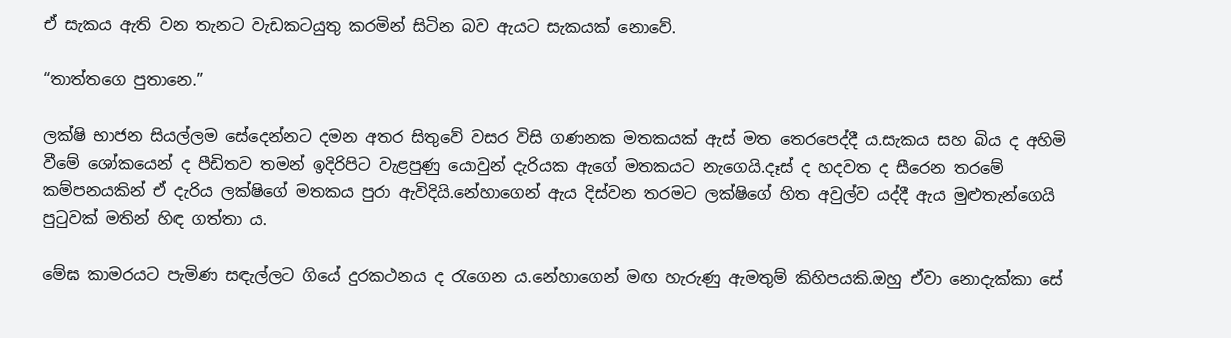ඒ සැකය ඇති වන තැනට වැඩකටයුතු කරමින් සිටින බව ඇයට සැකයක් නොවේ.

“තාත්තගෙ පුතානෙ.”

ලක්ෂි භාජන සියල්ලම සේදෙන්නට දමන අතර සිතුවේ වසර විසි ගණනක මතකයක් ඇස් මත තෙරපෙද්දී ය.සැකය සහ බිය ද අහිමි වීමේ ශෝකයෙන් ද පීඩිතව තමන් ඉදිරිපිට වැළපුණු යොවුන් දැරියක ඇගේ මතකයට නැගෙයි.දෑස් ද හදවත ද සීරෙන තරමේ කම්පනයකින් ඒ දැරිය ලක්ෂිගේ මතකය පුරා ඇවිදියි.නේහාගෙන් ඇය දිස්වන තරමට ලක්ෂිගේ හිත අවුල්ව යද්දී ඇය මුළුතැන්ගෙයි පුටුවක් මතින් හිඳ ගත්තා ය.

මේඝ කාමරයට පැමිණ සඳැල්ලට ගියේ දුරකථනය ද රැගෙන ය.නේහාගෙන් මඟ හැරුණු ඇමතුම් කිහිපයකි.ඔහු ඒවා නොදැක්කා සේ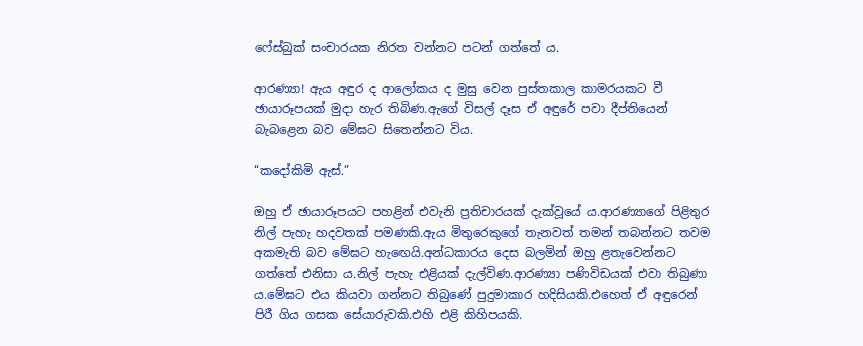ෆේස්බුක් සංචාරයක නිරත වන්නට පටන් ගත්තේ ය.

ආරණ්‍යා! ඇය අඳුර ද ආලෝකය ද මුසු වෙන පුස්තකාල කාමරයකට වී ඡායාරූපයක් මුදා හැර තිබිණ.ඇගේ විසල් දෑස ඒ අඳුරේ පවා දීප්තියෙන් බැබළෙන බව මේඝට සිතෙන්නට විය.

“කදෝකිමි ඇස්.”

ඔහු ඒ ඡායාරූපයට පහළින් එවැනි ප්‍රතිචාරයක් දැක්වූයේ ය.ආරණ්‍යාගේ පිළිතුර නිල් පැහැ හදවතක් පමණකි.ඇය මිතුරෙකුගේ තැනවත් තමන් තබන්නට තවම අකමැති බව මේඝට හැඟෙයි.අන්ධකාරය දෙස බලමින් ඔහු ළතැවෙන්නට ගත්තේ එනිසා ය.නිල් පැහැ එළියක් දැල්විණ.ආරණ්‍යා පණිවිඩයක් එවා තිබුණා ය.මේඝට එය කියවා ගන්නට තිබුණේ පුදුමාකාර හදිසියකි.එහෙත් ඒ අඳුරෙන් පිරී ගිය ගසක සේයාරුවකි.එහි එළි කිහිපයකි.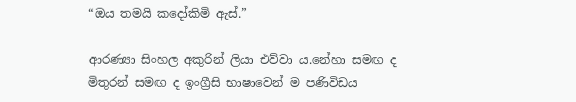“ඔය තමයි කදෝකිමි ඇස්.”

ආරණ්‍යා සිංහල අකුරින් ලියා එව්වා ය.නේහා සමඟ ද මිතුරන් සමඟ ද ඉංග්‍රීසි භාෂාවෙන් ම පණිවිඩය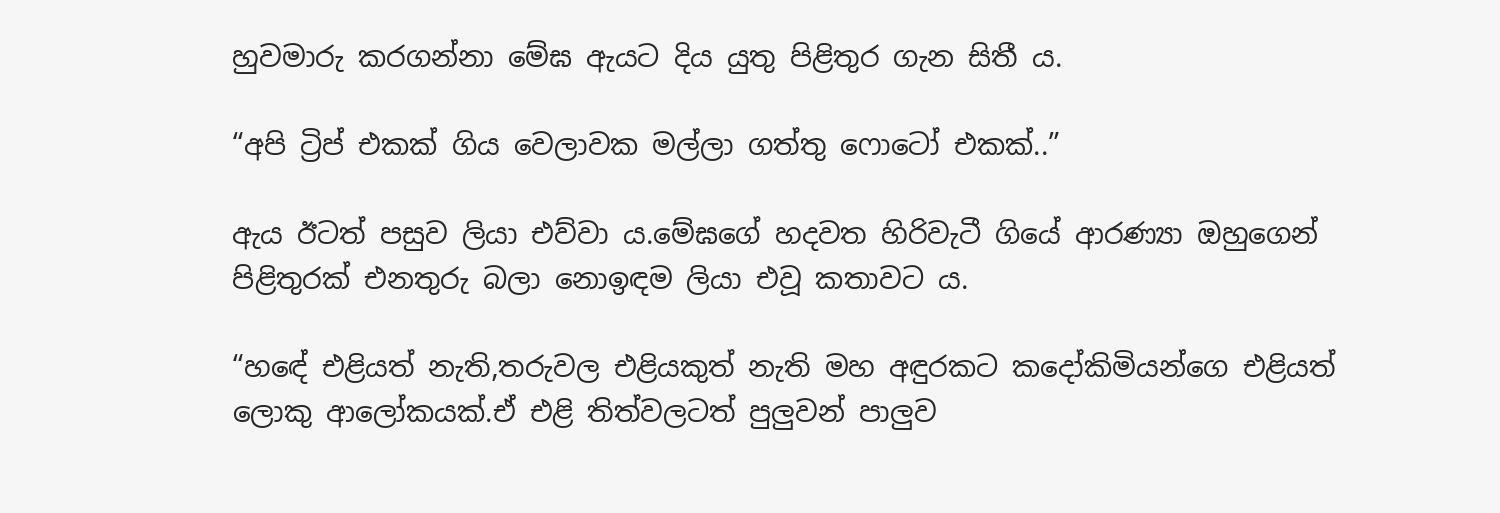හුවමාරු කරගන්නා මේඝ ඇයට දිය යුතු පිළිතුර ගැන සිතී ය.

“අපි ට්‍රිප් එකක් ගිය වෙලාවක මල්ලා ගත්තු ෆොටෝ එකක්..”

ඇය ඊටත් පසුව ලියා එව්වා ය.මේඝගේ හදවත හිරිවැටී ගියේ ආරණ්‍යා ඔහුගෙන් පිළිතුරක් එනතුරු බලා නොඉඳම ලියා එවූ කතාවට ය.

“හඳේ එළියත් නැති,තරුවල එළියකුත් නැති මහ අඳුරකට කදෝකිමියන්ගෙ එළියත් ලොකු ආලෝකයක්.ඒ එළි තිත්වලටත් පුලුවන් පාලුව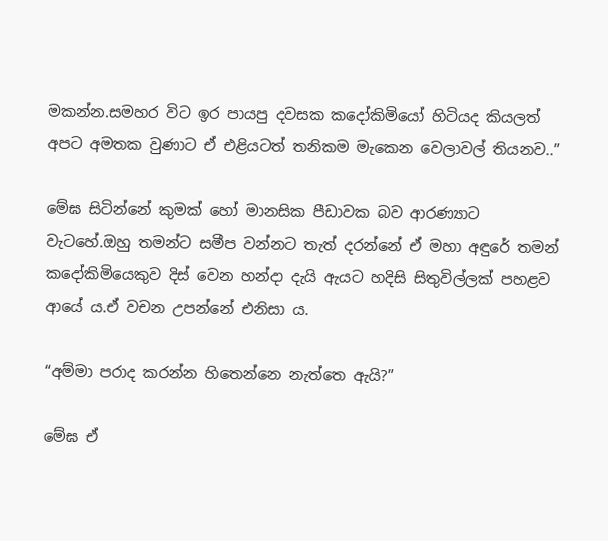මකන්න.සමහර විට ඉර පායපු දවසක කදෝකිමියෝ හිටියද කියලත් අපට අමතක වුණාට ඒ එළියටත් තනිකම මැකෙන වෙලාවල් තියනව..”

මේඝ සිටින්නේ කුමක් හෝ මානසික පීඩාවක බව ආරණ්‍යාට වැටහේ.ඔහු තමන්ට සමීප වන්නට තැත් දරන්නේ ඒ මහා අඳුරේ තමන් කදෝකිමියෙකුව දිස් වෙන හන්දා දැයි ඇයට හදිසි සිතුවිල්ලක් පහළව ආයේ ය.ඒ වචන උපන්නේ එනිසා ය.

“අම්මා පරාද කරන්න හිතෙන්නෙ නැත්තෙ ඇයි?”

මේඝ ඒ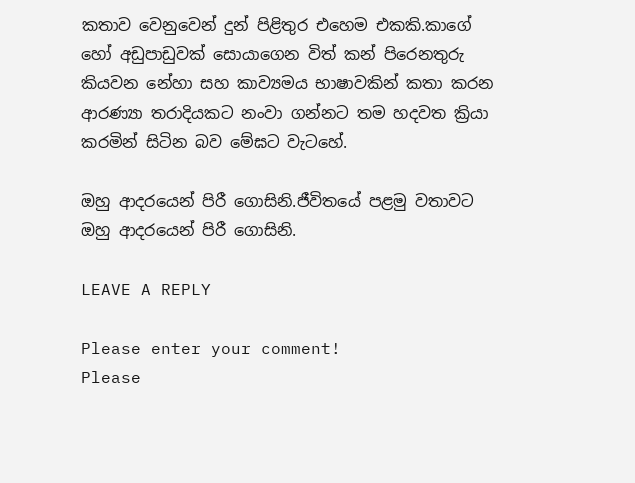කතාව වෙනුවෙන් දුන් පිළිතුර එහෙම එකකි.කාගේ හෝ අඩුපාඩුවක් සොයාගෙන විත් කන් පිරෙනතුරු කියවන නේහා සහ කාව්‍යමය භාෂාවකින් කතා කරන ආරණ්‍යා තරාදියකට නංවා ගන්නට තම හදවත ක්‍රියා කරමින් සිටින බව මේඝට වැටහේ.

ඔහු ආදරයෙන් පිරී ගොසිනි.ජීවිතයේ පළමු වතාවට ඔහු ආදරයෙන් පිරී ගොසිනි.

LEAVE A REPLY

Please enter your comment!
Please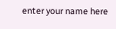enter your name here